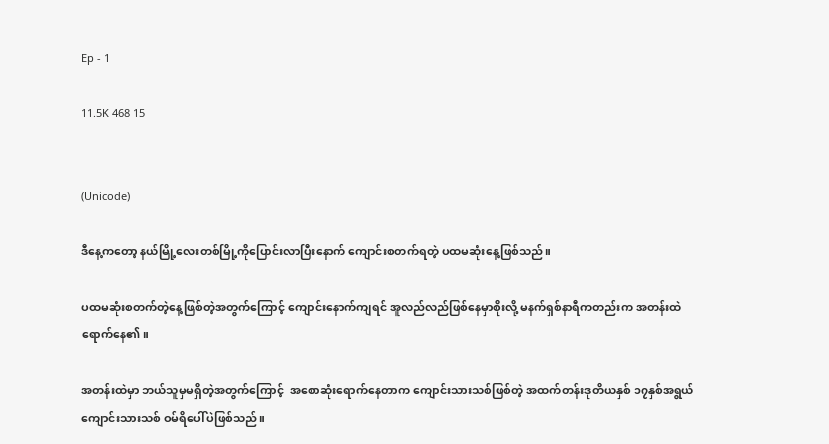Ep - 1

11.5K 468 15


(Unicode)

ဒီနေ့ကတော့ နယ်မြို့လေးတစ်မြို့ကိုပြောင်းလာပြီးနောက် ကျောင်းစတက်ရတဲ့ ပထမဆုံးနေ့ဖြစ်သည်။

ပထမဆုံးစတက်တဲ့နေ့ဖြစ်တဲ့အတွက်ကြောင့် ကျောင်းနောက်ကျရင် အူလည်လည်ဖြစ်နေမှာစိုးလို့ မနက်ရှစ်နာရီကတည်းက အတန်းထဲရောက်နေ၏။

အတန်းထဲမှာ ဘယ်သူမှမရှိတဲ့အတွက်ကြောင့်  အစောဆုံးရောက်နေတာက ကျောင်းသားသစ်ဖြစ်တဲ့ အထက်တန်းဒုတိယနှစ် ၁၇နှစ်အရွယ်ကျောင်းသားသစ် ဝမ်ရိပေါ်ပဲဖြစ်သည်။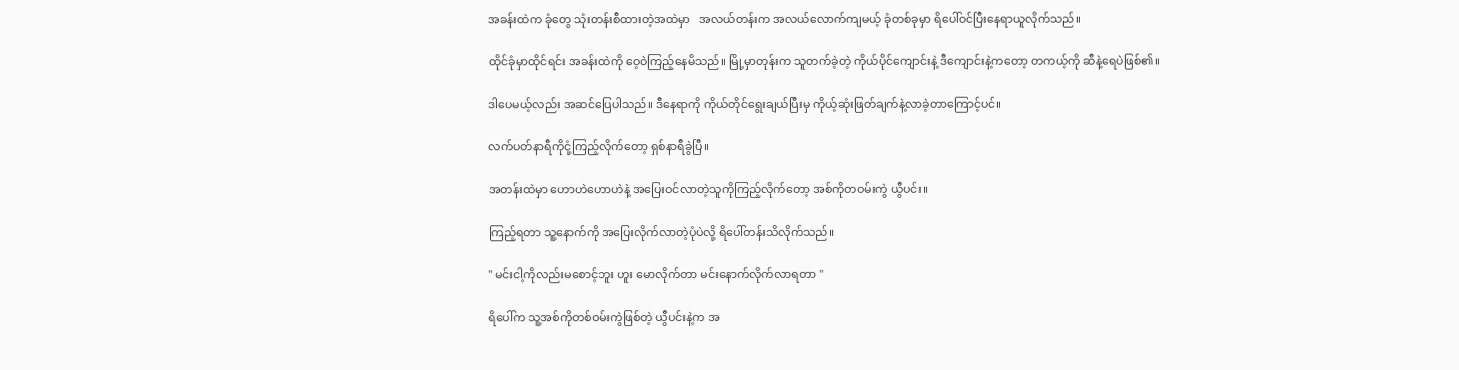အခန်းထဲက ခုံတွေ သုံးတန်းစီထားတဲ့အထဲမှာ   အလယ်တန်းက အလယ်လောက်ကျမယ့် ခုံတစ်ခုမှာ ရိပေါ်ဝင်ပြီးနေရာယူလိုက်သည်။

ထိုင်ခုံမှာထိုင်ရင်း အခန်းထဲကို ဝေ့ဝဲကြည့်နေမိသည်။ မြို့မှာတုန်းက သူတက်ခဲ့တဲ့ ကိုယ်ပိုင်ကျောင်းနဲ့ ဒီကျောင်းနဲ့ကတော့ တကယ့်ကို ဆီနဲ့ရေပဲဖြစ်၏။

ဒါပေမယ့်လည်း အဆင်ပြေပါသည်။ ဒီနေရာကို ကိုယ်တိုင်ရွေးချယ်ပြီးမှ ကိုယ့်ဆုံးဖြတ်ချက်နဲ့လာခဲ့တာကြောင့်ပင်။

လက်ပတ်နာရီကိုငုံ့ကြည့်လိုက်တော့ ရှစ်နာရီခွဲပြီ။

အတန်းထဲမှာ ဟောဟဲဟောဟဲနဲ့ အပြေးဝင်လာတဲ့သူကိုကြည့်လိုက်တော့ အစ်ကိုတဝမ်းကွဲ ယွီပင်း။

ကြည့်ရတာ သူ့နောက်ကို အပြေးလိုက်လာတဲ့ပုံပဲလို့ ရိပေါ်တန်းသိလိုက်သည်။

" မင်းငါ့ကိုလည်းမစောင့်ဘူး ဟူး မောလိုက်တာ မင်းနောက်လိုက်လာရတာ "

ရိပေါ်က သူ့အစ်ကိုတစ်ဝမ်းကွဲဖြစ်တဲ့ ယွီပင်းနဲ့က အ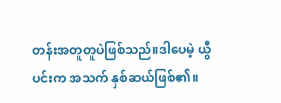တန်းအတူတူပဲဖြစ်သည်။ဒါပေမဲ့ ယွီပင်းက အသက် နှစ်ဆယ်ဖြစ်၏။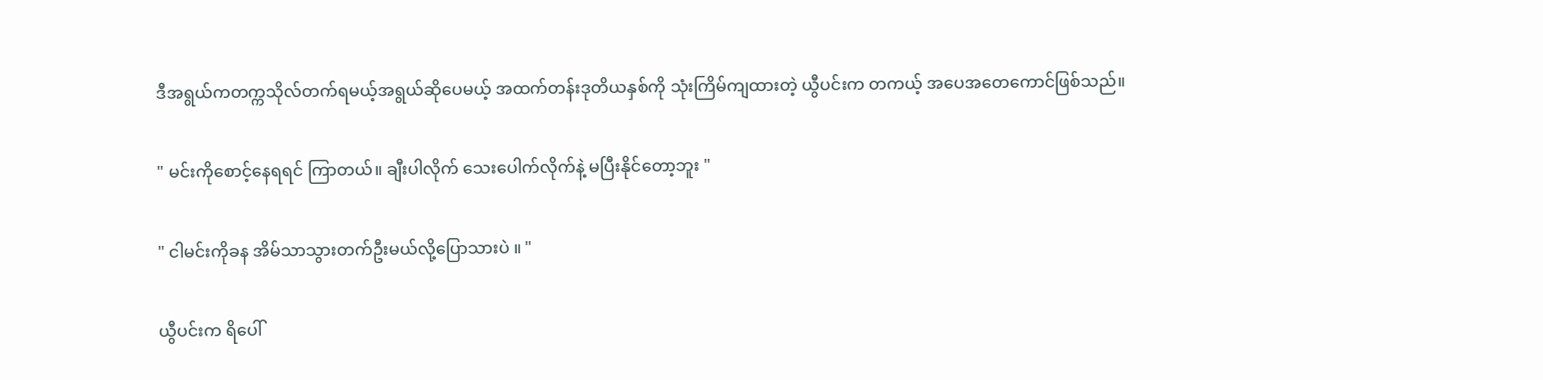ဒီအရွယ်ကတက္ကသိုလ်တက်ရမယ့်အရွယ်ဆိုပေမယ့် အထက်တန်းဒုတိယနှစ်ကို သုံးကြိမ်ကျထားတဲ့ ယွီပင်းက တကယ့် အပေအတေကောင်ဖြစ်သည်။

" မင်းကိုစောင့်နေရရင် ကြာတယ်။ ချီးပါလိုက် သေးပေါက်လိုက်နဲ့ မပြီးနိုင်တော့ဘူး "

" ငါမင်းကိုခန အိမ်သာသွားတက်ဦးမယ်လို့ပြောသားပဲ ။ "

ယွီပင်းက ရိပေါ်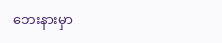ဘေးနားမှာ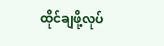ထိုင်ချဖို့လုပ်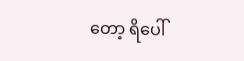တော့ ရိပေါ်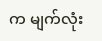က မျက်လုံး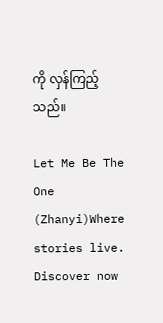ကို လှန်ကြည့်သည်။

Let Me Be The One  (Zhanyi)Where stories live. Discover now